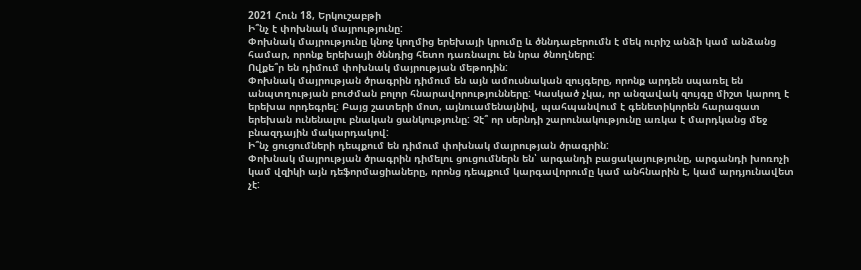2021 Հուն 18, Երկուշաբթի
Ի՞նչ է փոխնակ մայրությունը:
Փոխնակ մայրությունը կնոջ կողմից երեխայի կրումը և ծննդաբերումն է մեկ ուրիշ անձի կամ անձանց համար, որոնք երեխայի ծննդից հետո դառնալու են նրա ծնողները:
Ովքե՞ր են դիմում փոխնակ մայրության մեթոդին:
Փոխնակ մայրության ծրագրին դիմում են այն ամուսնական զույգերը, որոնք արդեն սպառել են անպտղության բուժման բոլոր հնարավորությունները: Կասկած չկա, որ անզավակ զույգը միշտ կարող է երեխա որդեգրել: Բայց շատերի մոտ, այնուամենայնիվ, պահպանվում է գենետիկորեն հարազատ երեխան ունենալու բնական ցանկությունը: Չէ՞ որ սերնդի շարունակությունը առկա է մարդկանց մեջ բնազդային մակարդակով:
Ի՞նչ ցուցումների դեպքում են դիմում փոխնակ մայրության ծրագրին:
Փոխնակ մայրության ծրագրին դիմելու ցուցումներն են՝ արգանդի բացակայությունը, արգանդի խոռոչի կամ վզիկի այն դեֆորմացիաները, որոնց դեպքում կարգավորումը կամ անհնարին է, կամ արդյունավետ չէ: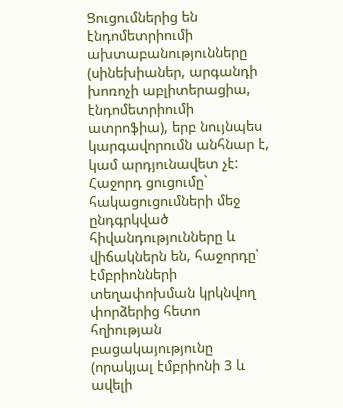Ցուցումներից են էնդոմետրիումի ախտաբանությունները (սինեխիաներ, արգանդի խոռոչի աբլիտերացիա, էնդոմետրիումի ատրոֆիա), երբ նույնպես կարգավորումն անհնար է, կամ արդյունավետ չէ: Հաջորդ ցուցումը` հակացուցումների մեջ ընդգրկված հիվանդությունները և վիճակներն են, հաջորդը՝ էմբրիոնների տեղափոխման կրկնվող փորձերից հետո հղիության բացակայությունը (որակյալ էմբրիոնի 3 և ավելի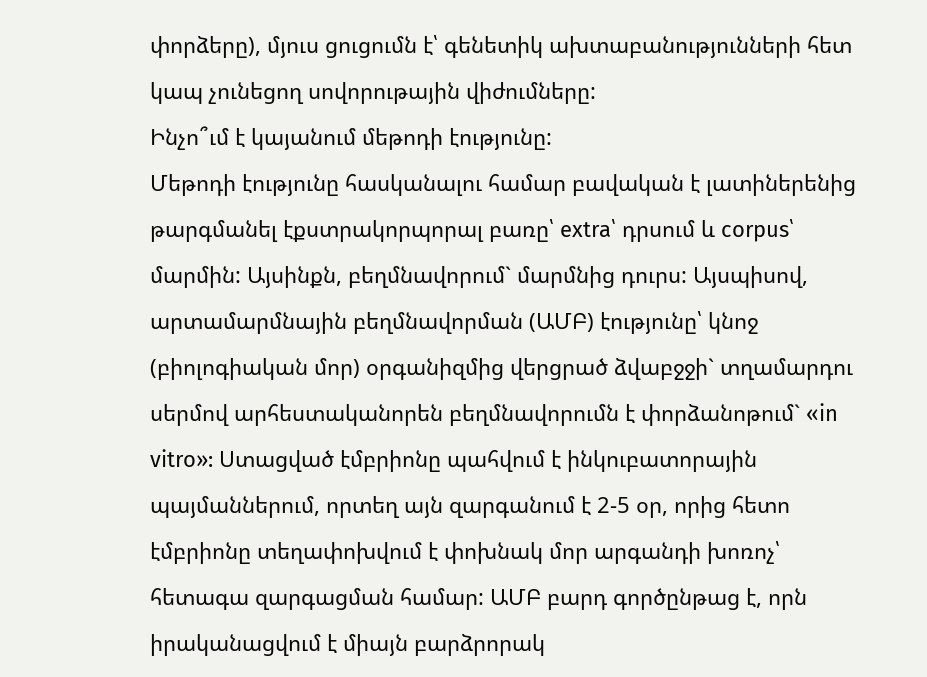փորձերը), մյուս ցուցումն է՝ գենետիկ ախտաբանությունների հետ կապ չունեցող սովորութային վիժումները:
Ինչո՞ւմ է կայանում մեթոդի էությունը:
Մեթոդի էությունը հասկանալու համար բավական է լատիներենից թարգմանել էքստրակորպորալ բառը՝ extra՝ դրսում և corpus՝ մարմին: Այսինքն, բեղմնավորում` մարմնից դուրս: Այսպիսով, արտամարմնային բեղմնավորման (ԱՄԲ) էությունը՝ կնոջ (բիոլոգիական մոր) օրգանիզմից վերցրած ձվաբջջի` տղամարդու սերմով արհեստականորեն բեղմնավորումն է փորձանոթում` «in vitro»: Ստացված էմբրիոնը պահվում է ինկուբատորային պայմաններում, որտեղ այն զարգանում է 2-5 օր, որից հետո էմբրիոնը տեղափոխվում է փոխնակ մոր արգանդի խոռոչ՝ հետագա զարգացման համար: ԱՄԲ բարդ գործընթաց է, որն իրականացվում է միայն բարձրորակ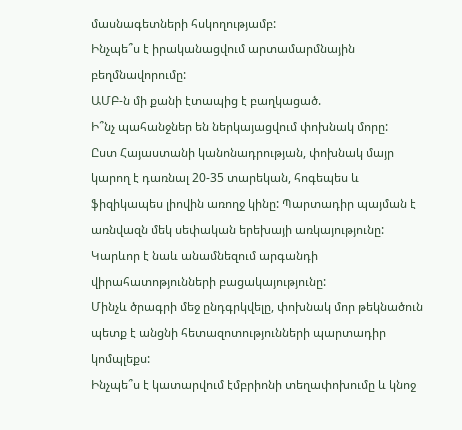մասնագետների հսկողությամբ:
Ինչպե՞ս է իրականացվում արտամարմնային բեղմնավորումը:
ԱՄԲ-ն մի քանի էտապից է բաղկացած.
Ի՞նչ պահանջներ են ներկայացվում փոխնակ մորը:
Ըստ Հայաստանի կանոնադրության, փոխնակ մայր կարող է դառնալ 20-35 տարեկան, հոգեպես և ֆիզիկապես լիովին առողջ կինը: Պարտադիր պայման է առնվազն մեկ սեփական երեխայի առկայությունը: Կարևոր է նաև անամնեզում արգանդի վիրահատոթյունների բացակայությունը:
Մինչև ծրագրի մեջ ընդգրկվելը, փոխնակ մոր թեկնածուն պետք է անցնի հետազոտությունների պարտադիր կոմպլեքս:
Ինչպե՞ս է կատարվում էմբրիոնի տեղափոխումը և կնոջ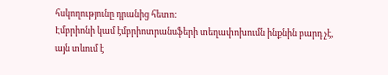հսկողությունը դրանից հետո:
Էմբրիոնի կամ էմբրիոտրանսֆերի տեղափոխումն ինքնին բարդ չէ, այն տևում է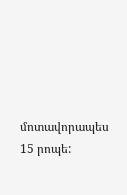մոտավորապես 15 րոպե: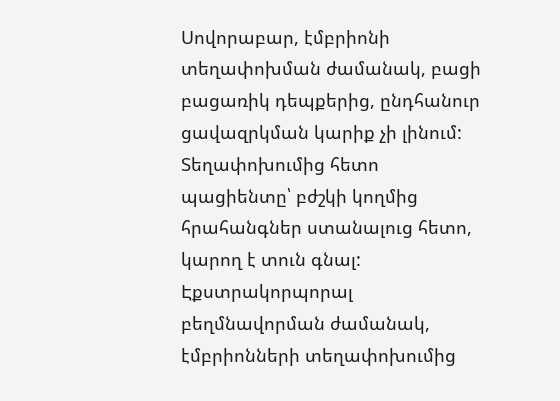Սովորաբար, էմբրիոնի տեղափոխման ժամանակ, բացի բացառիկ դեպքերից, ընդհանուր ցավազրկման կարիք չի լինում: Տեղափոխումից հետո պացիենտը՝ բժշկի կողմից հրահանգներ ստանալուց հետո, կարող է տուն գնալ:
Էքստրակորպորալ բեղմնավորման ժամանակ, էմբրիոնների տեղափոխումից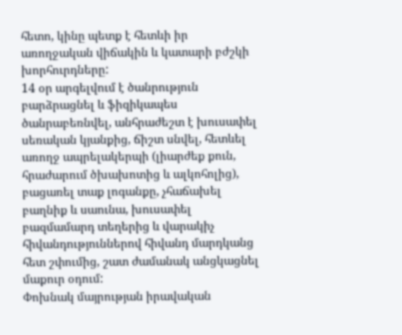հետո, կինը պետք է հետևի իր առողջական վիճակին և կատարի բժշկի խորհուրդները:
14 օր արգելվում է ծանրություն բարձրացնել և ֆիզիկապես ծանրաբեռնվել, անհրաժեշտ է խուսափել սեռական կյանքից, ճիշտ սնվել, հետևել առողջ ապրելակերպի (լիարժեք քուն, հրաժարում ծխախոտից և ալկոհոլից), բացառել տաք լոգանքը, չհաճախել բաղնիք և սաունա, խուսափել բազմամարդ տեղերից և վարակիչ հիվանդություններով հիվանդ մարդկանց հետ շփումից, շատ ժամանակ անցկացնել մաքուր օդում:
Փոխնակ մայրության իրավական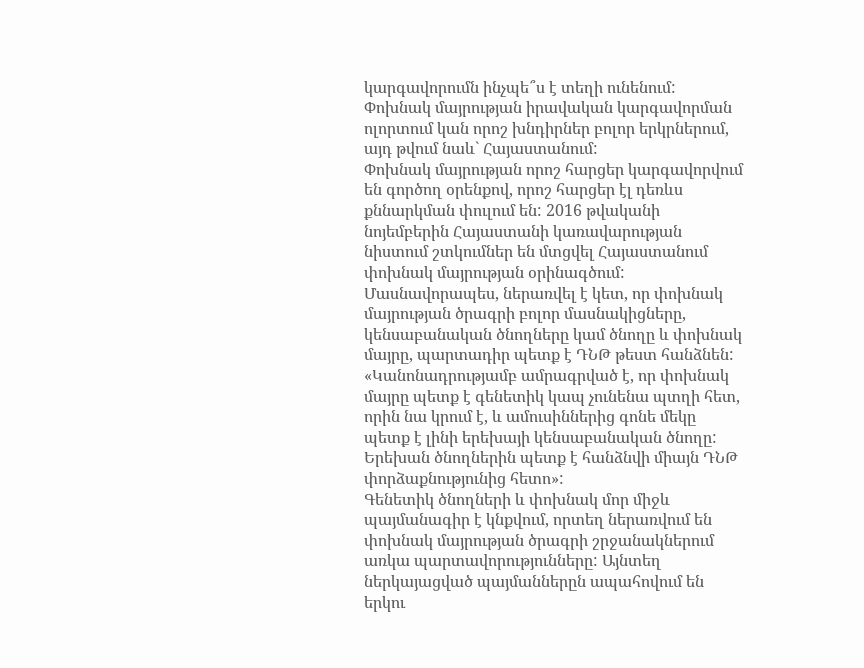կարգավորումն ինչպե՞ս է տեղի ունենում:
Փոխնակ մայրության իրավական կարգավորման ոլորտում կան որոշ խնդիրներ բոլոր երկրներում, այդ թվում նաև` Հայաստանում:
Փոխնակ մայրության որոշ հարցեր կարգավորվում են գործող օրենքով, որոշ հարցեր էլ դեռևս քննարկման փուլում են: 2016 թվականի նոյեմբերին Հայաստանի կառավարության նիստում շտկումներ են մտցվել Հայաստանում փոխնակ մայրության օրինագծում: Մասնավորապես, ներառվել է կետ, որ փոխնակ մայրության ծրագրի բոլոր մասնակիցները, կենսաբանական ծնողները կամ ծնողը և փոխնակ մայրը, պարտադիր պետք է ԴՆԹ թեստ հանձնեն:
«Կանոնադրությամբ ամրագրված է, որ փոխնակ մայրը պետք է գենետիկ կապ չունենա պտղի հետ, որին նա կրում է, և ամուսիններից գոնե մեկը պետք է լինի երեխայի կենսաբանական ծնողը: Երեխան ծնողներին պետք է հանձնվի միայն ԴՆԹ փորձաքնությունից հետո»:
Գենետիկ ծնողների և փոխնակ մոր միջև պայմանագիր է կնքվում, որտեղ ներառվում են փոխնակ մայրության ծրագրի շրջանակներում առկա պարտավորությունները: Այնտեղ ներկայացված պայմաններըն ապահովում են երկու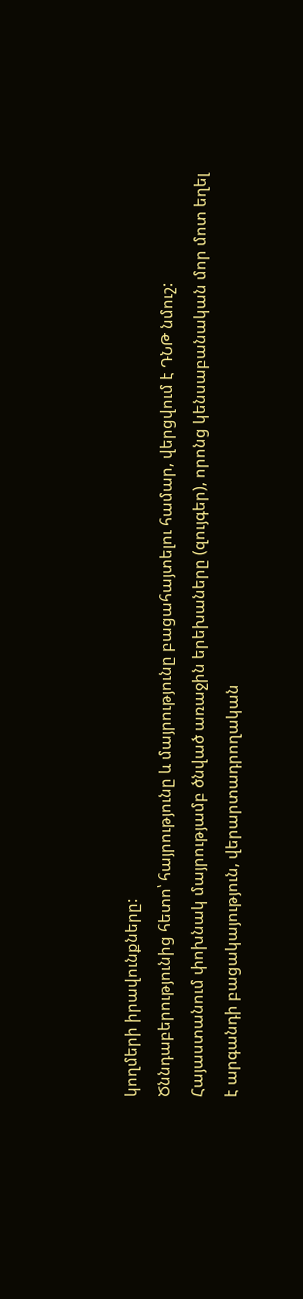կողմերի իրավունքները:
Ծննդաբերությունից հետո՝ հայրությունը և մայրությունը բացահայտելու համար, վերցվում է ԴՆԹ նմուշ:
Հայաստանում փոխնակ մայրությամբ ծնված առաջին երեխաները (զույգեր), որոնց կենսաբանական մոր մոտ եղել է արգանդի բացակայություն, վերարտադրողական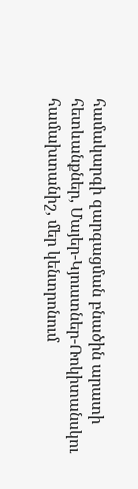համակարգի զարգացման բնածին արատի հետևանքներ, Մայեր-Կյուստներ-Ռոկիտանսկու համախտանիշ, մեր կենտրոնում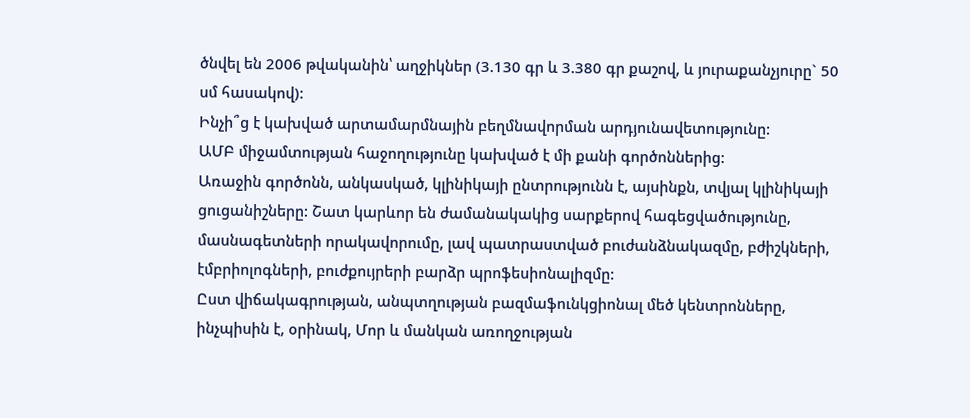ծնվել են 2006 թվականին՝ աղջիկներ (3.130 գր և 3.380 գր քաշով, և յուրաքանչյուրը` 50 սմ հասակով):
Ինչի՞ց է կախված արտամարմնային բեղմնավորման արդյունավետությունը:
ԱՄԲ միջամտության հաջողությունը կախված է մի քանի գործոններից:
Առաջին գործոնն, անկասկած, կլինիկայի ընտրությունն է, այսինքն, տվյալ կլինիկայի ցուցանիշները: Շատ կարևոր են ժամանակակից սարքերով հագեցվածությունը, մասնագետների որակավորումը, լավ պատրաստված բուժանձնակազմը, բժիշկների, էմբրիոլոգների, բուժքույրերի բարձր պրոֆեսիոնալիզմը:
Ըստ վիճակագրության, անպտղության բազմաֆունկցիոնալ մեծ կենտրոնները, ինչպիսին է, օրինակ, Մոր և մանկան առողջության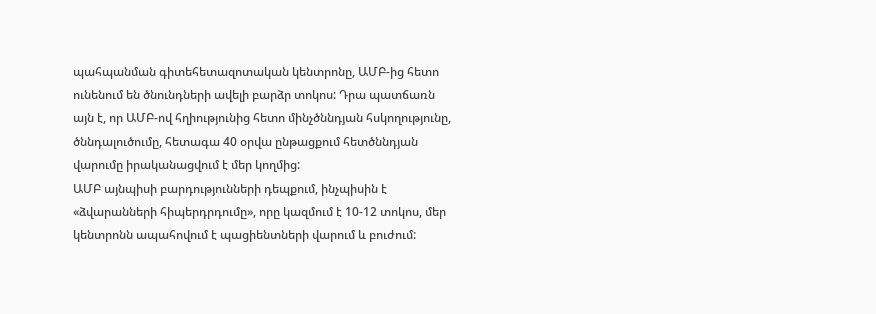պահպանման գիտեհետազոտական կենտրոնը, ԱՄԲ-ից հետո ունենում են ծնունդների ավելի բարձր տոկոս: Դրա պատճառն այն է, որ ԱՄԲ-ով հղիությունից հետո մինչծննդյան հսկողությունը, ծննդալուծումը, հետագա 40 օրվա ընթացքում հետծննդյան վարումը իրականացվում է մեր կողմից:
ԱՄԲ այնպիսի բարդությունների դեպքում, ինչպիսին է «ձվարանների հիպերդրդումը», որը կազմում է 10-12 տոկոս, մեր կենտրոնն ապահովում է պացիենտների վարում և բուժում: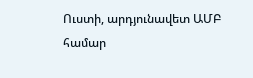Ուստի, արդյունավետ ԱՄԲ համար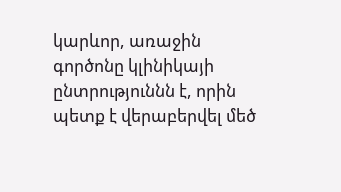կարևոր, առաջին գործոնը կլինիկայի ընտրություննն է, որին պետք է վերաբերվել մեծ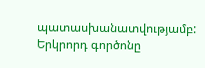պատասխանատվությամբ:
Երկրորդ գործոնը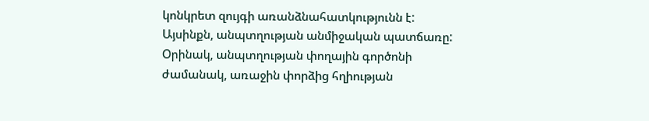կոնկրետ զույգի առանձնահատկությունն է: Այսինքն, անպտղության անմիջական պատճառը: Օրինակ, անպտղության փողային գործոնի ժամանակ, առաջին փորձից հղիության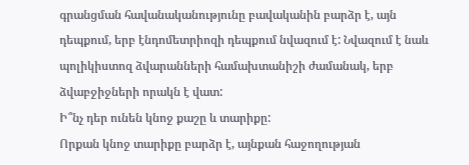գրանցման հավանականությունը բավականին բարձր է, այն դեպքում, երբ էնդոմետրիոզի դեպքում նվազում է: Նվազում է նաև պոլիկիստոզ ձվարանների համախտանիշի ժամանակ, երբ ձվաբջիջների որակն է վատ:
Ի՞նչ դեր ունեն կնոջ քաշը և տարիքը:
Որքան կնոջ տարիքը բարձր է, այնքան հաջողության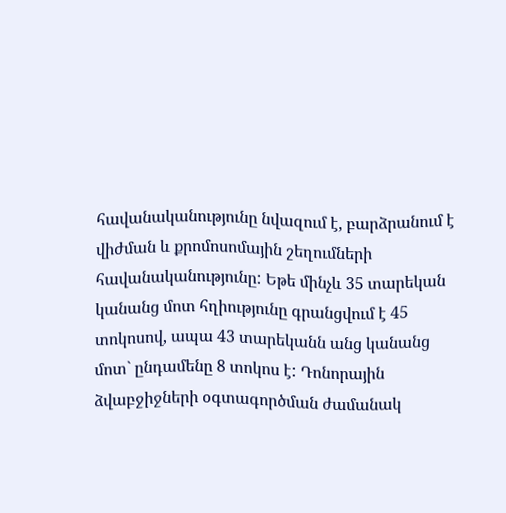հավանականությունը նվազում է, բարձրանում է վիժման և քրոմոսոմային շեղումների հավանականությունը: Եթե մինչև 35 տարեկան կանանց մոտ հղիությունը գրանցվում է 45 տոկոսով, ապա 43 տարեկանն անց կանանց մոտ` ընդամենը 8 տոկոս է: Դոնորային ձվաբջիջների օգտագործման ժամանակ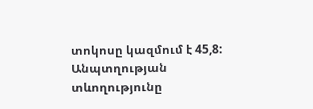տոկոսը կազմում է 45,8:
Անպտղության տևողությունը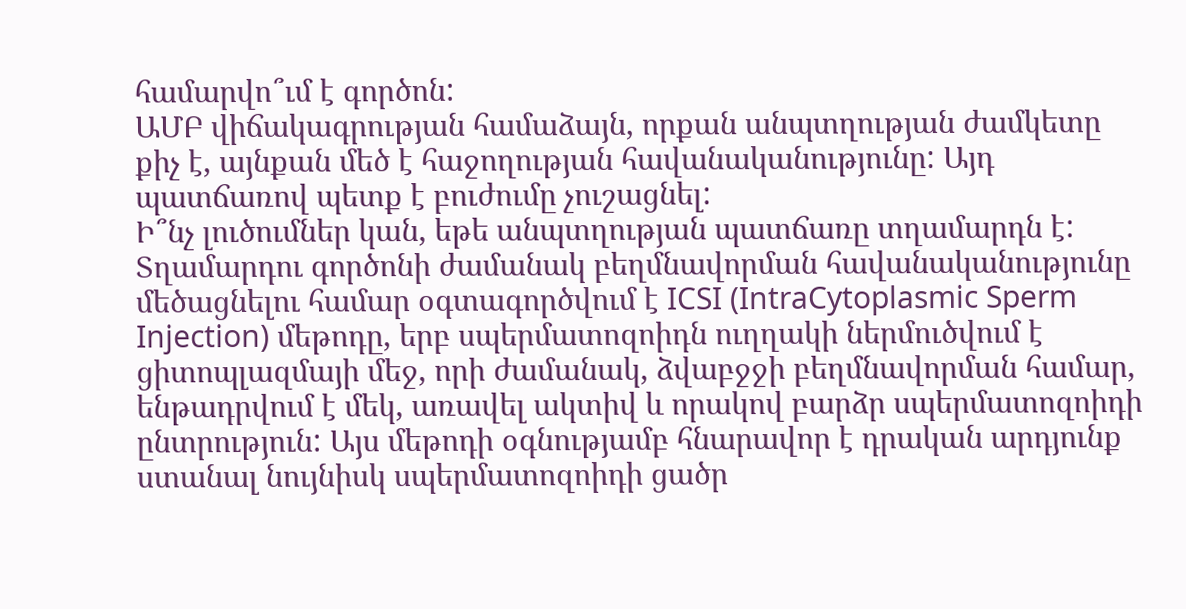համարվո՞ւմ է գործոն:
ԱՄԲ վիճակագրության համաձայն, որքան անպտղության ժամկետը քիչ է, այնքան մեծ է հաջողության հավանականությունը: Այդ պատճառով պետք է բուժումը չուշացնել:
Ի՞նչ լուծումներ կան, եթե անպտղության պատճառը տղամարդն է:
Տղամարդու գործոնի ժամանակ բեղմնավորման հավանականությունը մեծացնելու համար օգտագործվում է ICSI (IntraCytoplasmic Sperm Injection) մեթոդը, երբ սպերմատոզոիդն ուղղակի ներմուծվում է ցիտոպլազմայի մեջ, որի ժամանակ, ձվաբջջի բեղմնավորման համար, ենթադրվում է մեկ, առավել ակտիվ և որակով բարձր սպերմատոզոիդի ընտրություն: Այս մեթոդի օգնությամբ հնարավոր է դրական արդյունք ստանալ նույնիսկ սպերմատոզոիդի ցածր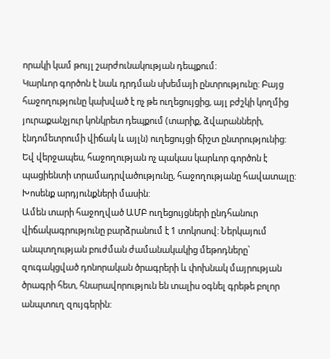որակի կամ թույլ շարժունակության դեպքում:
Կարևոր գործոն է նաև դրդման սխեմայի ընտրությունը: Բայց հաջողությունը կախված է ոչ թե ուղեցույցից, այլ բժշկի կողմից յուրաքանչյուր կոնկրետ դեպքում (տարիք, ձվարանների, էնդոմետրումի վիճակ և այլն) ուղեցույցի ճիշտ ընտրությունից:
Եվ վերջապես, հաջողության ոչ պակաս կարևոր գործոն է պացիենտի տրամադրվածությունը, հաջողությանը հավատալը:
Խոսենք արդյունքների մասին:
Ամեն տարի հաջողված ԱՄԲ ուղեցույցների ընդհանուր վիճակագրությունը բարձրանում է 1 տոկոսով: Ներկայում անպտղության բուժման ժամանակակից մեթոդները՝ զուգակցված դոնորական ծրագրերի և փոխնակ մայրության ծրագրի հետ, հնարավորություն են տալիս օգնել գրեթե բոլոր անպտուղ զույգերին: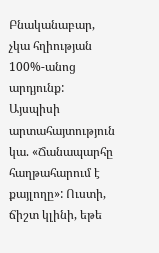Բնականաբար, չկա հղիության 100%-անոց արդյունք: Այսպիսի արտահայտություն կա. «Ճանապարհը հաղթահարում է քայլողը»: Ուստի, ճիշտ կլինի, եթե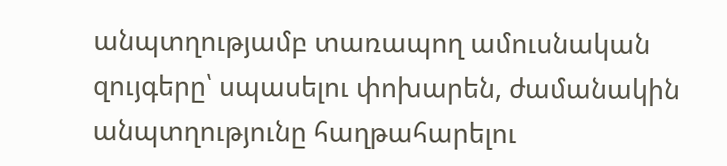անպտղությամբ տառապող ամուսնական զույգերը՝ սպասելու փոխարեն, ժամանակին անպտղությունը հաղթահարելու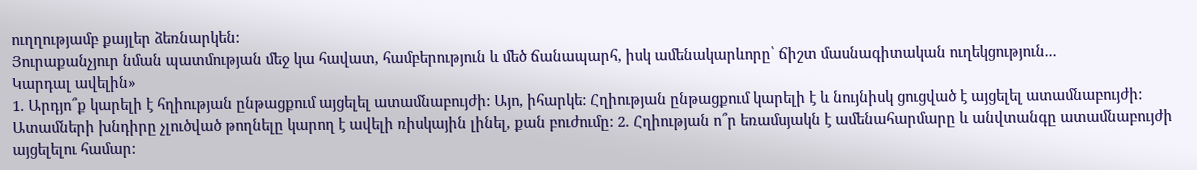ուղղությամբ քայլեր ձեռնարկեն:
Յուրաքանչյուր նման պատմության մեջ կա հավատ, համբերություն և մեծ ճանապարհ, իսկ ամենակարևորը՝ ճիշտ մասնագիտական ուղեկցություն...
Կարդալ ավելին»
1. Արդյո՞ք կարելի է հղիության ընթացքում այցելել ատամնաբույժի: Այո, իհարկե: Հղիության ընթացքում կարելի է և նույնիսկ ցուցված է այցելել ատամնաբույժի: Ատամների խնդիրը չլուծված թողնելը կարող է ավելի ռիսկային լինել, քան բուժումը: 2. Հղիության ո՞ր եռամսյակն է ամենահարմարը և անվտանգը ատամնաբույժի այցելելու համար: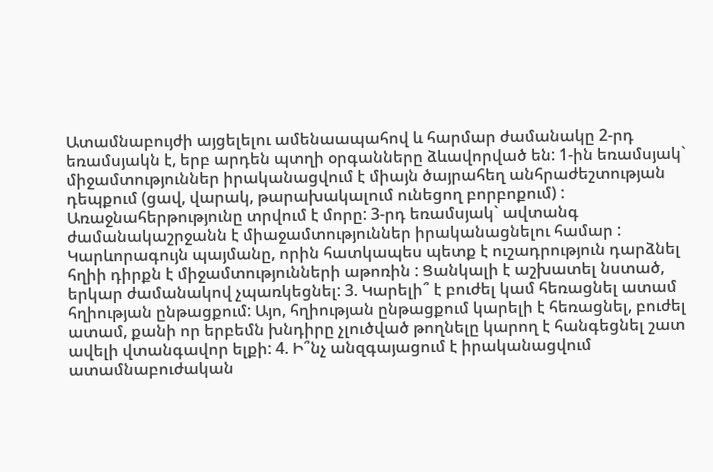Ատամնաբույժի այցելելու ամենաապահով և հարմար ժամանակը 2-րդ եռամսյակն է, երբ արդեն պտղի օրգանները ձևավորված են: 1-ին եռամսյակ` միջամտություններ իրականացվում է միայն ծայրահեղ անհրաժեշտության դեպքում (ցավ, վարակ, թարախակալում ունեցող բորբոքում) : Առաջնահերթությունը տրվում է մորը: 3-րդ եռամսյակ` ավտանգ ժամանակաշրջանն է միաջամտություններ իրականացնելու համար : Կարևորագույն պայմանը, որին հատկապես պետք է ուշադրություն դարձնել հղիի դիրքն է միջամտությունների աթոռին : Ցանկալի է աշխատել նստած, երկար ժամանակով չպառկեցնել: 3. Կարելի՞ է բուժել կամ հեռացնել ատամ հղիության ընթացքում: Այո, հղիության ընթացքում կարելի է հեռացնել, բուժել ատամ, քանի որ երբեմն խնդիրը չլուծված թողնելը կարող է հանգեցնել շատ ավելի վտանգավոր ելքի: 4. Ի՞նչ անզգայացում է իրականացվում ատամնաբուժական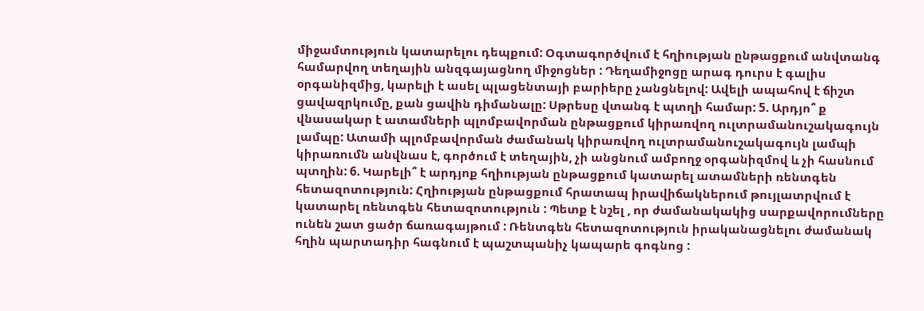միջամտություն կատարելու դեպքում: Օգտագործվում է հղիության ընթացքում անվտանգ համարվող տեղային անզգայացնող միջոցներ : Դեղամիջոցը արագ դուրս է գալիս օրգանիզմից, կարելի է ասել պլացենտայի բարիերը չանցնելով: Ավելի ապահով է ճիշտ ցավազրկումը, քան ցավին դիմանալը: Սթրեսը վտանգ է պտղի համար: 5. Արդյո՞ ք վնասակար է ատամների պլոմբավորման ընթացքում կիրառվող ուլտրամանուշակագույն լամպը: Ատամի պլոմբավորման ժամանակ կիրառվող ուլտրամանուշակագույն լամպի կիրառումն անվնաս է, գործում է տեղային, չի անցնում ամբողջ օրգանիզմով և չի հասնում պտղին: 6. Կարելի՞ է արդյոք հղիության ընթացքում կատարել ատամների ռենտգեն հետազոտություն: Հղիության ընթացքում հրատապ իրավիճակներում թույլատրվում է կատարել ռենտգեն հետազոտություն : Պետք է նշել , որ ժամանակակից սարքավորումները ունեն շատ ցածր ճառագայթում : Ռենտգեն հետազոտություն իրականացնելու ժամանակ հղին պարտադիր հագնում է պաշտպանիչ կապարե գոգնոց :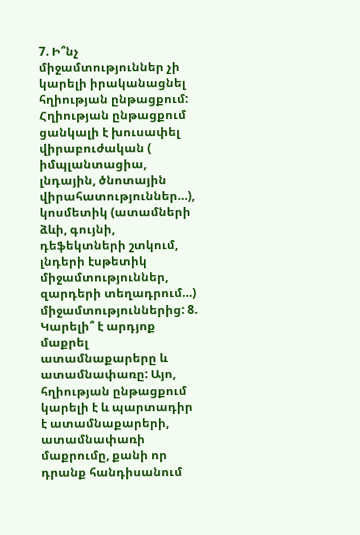7. Ի՞նչ միջամտություններ չի կարելի իրականացնել հղիության ընթացքում: Հղիության ընթացքում ցանկալի է խուսափել վիրաբուժական ( իմպլանտացիա, լնդային, ծնոտային վիրահատություններ…), կոսմետիկ (ատամների ձևի, գույնի, դեֆեկտների շտկում, լնդերի էսթետիկ միջամտություններ, զարդերի տեղադրում…) միջամտություններից: 8. Կարելի՞ է արդյոք մաքրել ատամնաքարերը և ատամնափառը: Այո, հղիության ընթացքում կարելի է և պարտադիր է ատամնաքարերի, ատամնափառի մաքրումը, քանի որ դրանք հանդիսանում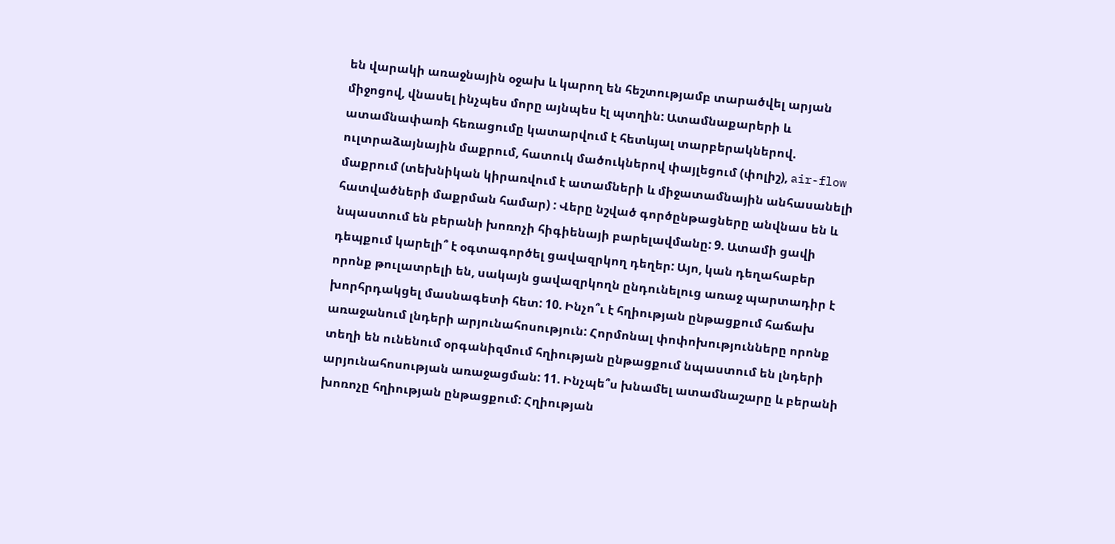են վարակի առաջնային օջախ և կարող են հեշտությամբ տարածվել արյան միջոցով, վնասել ինչպես մորը այնպես էլ պտղին: Ատամնաքարերի և ատամնափառի հեռացումը կատարվում է հետևյալ տարբերակներով. ուլտրաձայնային մաքրում, հատուկ մածուկներով փայլեցում (փոլիշ), air-flow մաքրում (տեխնիկան կիրառվում է ատամների և միջատամնային անհասանելի հատվածների մաքրման համար) : Վերը նշված գործընթացները անվնաս են և նպաստում են բերանի խոռոչի հիգիենայի բարելավմանը: 9. Ատամի ցավի դեպքում կարելի՞ է օգտագործել ցավազրկող դեղեր: Այո, կան դեղահաբեր որոնք թուլատրելի են, սակայն ցավազրկողն ընդունելուց առաջ պարտադիր է խորհրդակցել մասնագետի հետ: 10. Ինչո՞ւ է հղիության ընթացքում հաճախ առաջանում լնդերի արյունահոսություն: Հորմոնալ փոփոխությունները որոնք տեղի են ունենում օրգանիզմում հղիության ընթացքում նպաստում են լնդերի արյունահոսության առաջացման: 11. Ինչպե՞ս խնամել ատամնաշարը և բերանի խոռոչը հղիության ընթացքում: Հղիության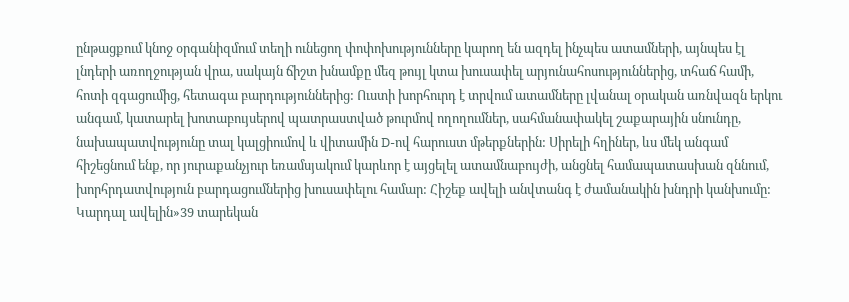ընթացքում կնոջ օրգանիզմում տեղի ունեցող փոփոխությունները կարող են ազդել ինչպես ատամների, այնպես էլ լնդերի առողջության վրա, սակայն ճիշտ խնամքը մեզ թույլ կտա խուսափել արյունահոսություններից, տհաճ համի, հոտի զգացումից, հետագա բարդություններից: Ուստի խորհուրդ է տրվում ատամները լվանալ օրական առնվազն երկու անգամ, կատարել խոտաբույսերով պատրաստված թուրմով ողողումներ, սահմանափակել շաքարային սնունդը, նախապատվությունը տալ կալցիումով և վիտամին D-ով հարուստ մթերքներին: Սիրելի հղիներ, ևս մեկ անգամ հիշեցնում ենք, որ յուրաքանչյուր եռամսյակում կարևոր է այցելել ատամնաբույժի, անցնել համապատասխան զննում, խորհրդատվություն բարդացումներից խուսափելու համար: Հիշեք ավելի անվտանգ է ժամանակին խնդրի կանխումը:
Կարդալ ավելին»39 տարեկան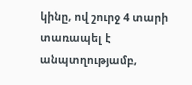կինը, ով շուրջ 4 տարի տառապել է անպտղությամբ,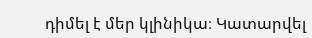դիմել է մեր կլինիկա։ Կատարվել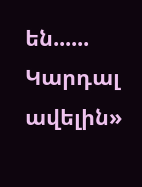են......
Կարդալ ավելին»